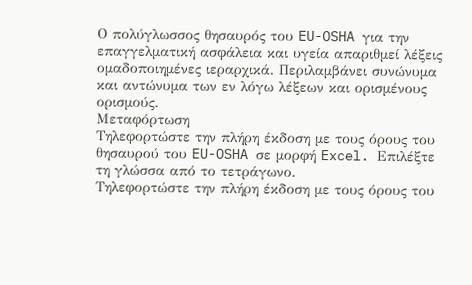Ο πολύγλωσσος θησαυρός του EU-OSHA για την επαγγελματική ασφάλεια και υγεία απαριθμεί λέξεις ομαδοποιημένες ιεραρχικά. Περιλαμβάνει συνώνυμα και αντώνυμα των εν λόγω λέξεων και ορισμένους ορισμούς.
Μεταφόρτωση
Τηλεφορτώστε την πλήρη έκδοση με τους όρους του θησαυρού του EU-OSHA σε μορφή Excel. Επιλέξτε τη γλώσσα από το τετράγωνο.
Τηλεφορτώστε την πλήρη έκδοση με τους όρους του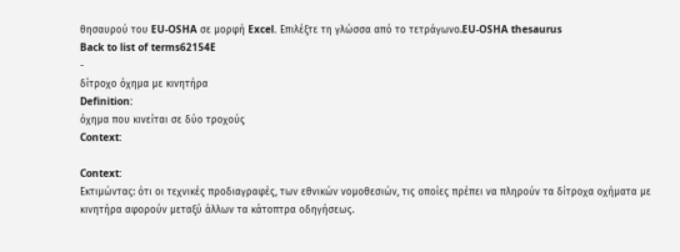θησαυρού του EU-OSHA σε μορφή Excel. Επιλέξτε τη γλώσσα από το τετράγωνο.EU-OSHA thesaurus
Back to list of terms62154E
-
δίτροχο όχημα με κινητήρα
Definition:
όχημα που κινείται σε δύο τροχούς
Context:

Context:
Εκτιμώντας: ότι οι τεχνικές προδιαγραφές, των εθνικών νομοθεσιών, τις οποίες πρέπει να πληρούν τα δίτροχα οχήματα με κινητήρα αφορούν μεταξύ άλλων τα κάτοπτρα οδηγήσεως.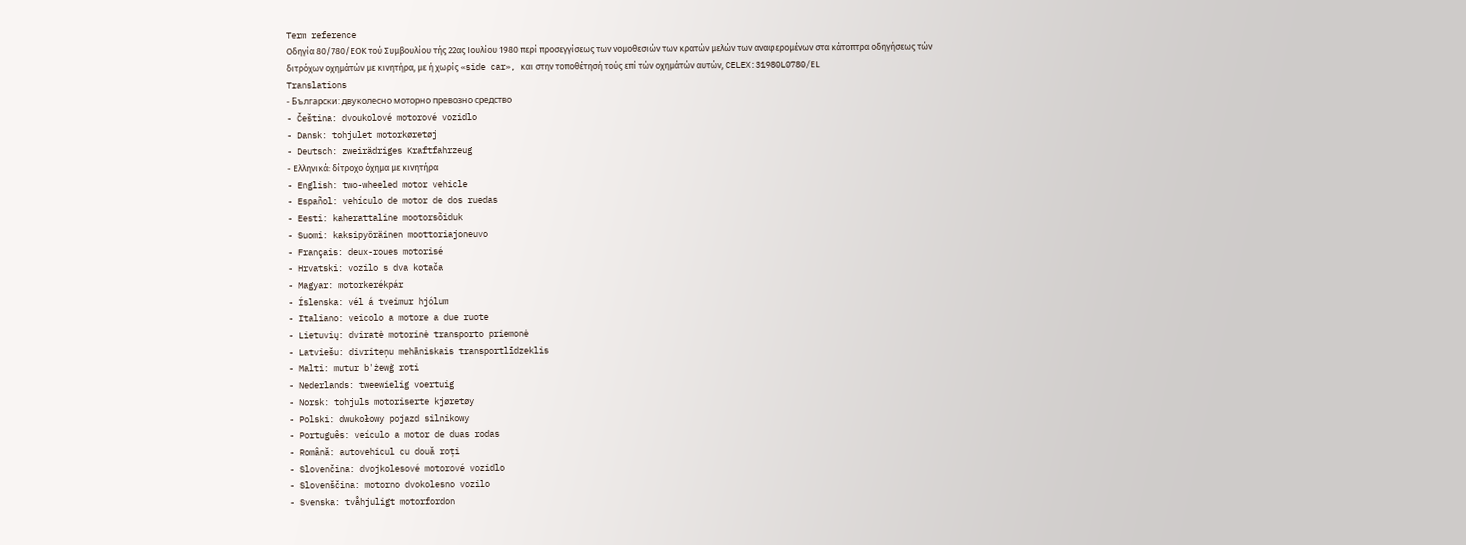Term reference
Οδηγία 80/780/ΕΟΚ τού Συμβουλίου τής 22ας Ιουλίου 1980 περί προσεγγίσεως των νομοθεσιών των κρατών μελών των αναφερομένων στα κάτοπτρα οδηγήσεως τών διτρόχων οχημάτών με κινητήρα, με ή χωρίς «side car», και στην τοποθέτησή τούς επί τών οχημάτών αυτών, CELEX:31980L0780/ΕL
Translations
- Български: двуколесно моторно превозно средство
- Čeština: dvoukolové motorové vozidlo
- Dansk: tohjulet motorkøretøj
- Deutsch: zweirädriges Kraftfahrzeug
- Ελληνικά: δίτροχο όχημα με κινητήρα
- English: two-wheeled motor vehicle
- Español: vehículo de motor de dos ruedas
- Eesti: kaherattaline mootorsõiduk
- Suomi: kaksipyöräinen moottoriajoneuvo
- Français: deux-roues motorisé
- Hrvatski: vozilo s dva kotača
- Magyar: motorkerékpár
- Íslenska: vél á tveimur hjólum
- Italiano: veicolo a motore a due ruote
- Lietuvių: dviratė motorinė transporto priemonė
- Latviešu: divriteņu mehāniskais transportlīdzeklis
- Malti: mutur b'żewġ roti
- Nederlands: tweewielig voertuig
- Norsk: tohjuls motoriserte kjøretøy
- Polski: dwukołowy pojazd silnikowy
- Português: veículo a motor de duas rodas
- Română: autovehicul cu două roți
- Slovenčina: dvojkolesové motorové vozidlo
- Slovenščina: motorno dvokolesno vozilo
- Svenska: tvåhjuligt motorfordon